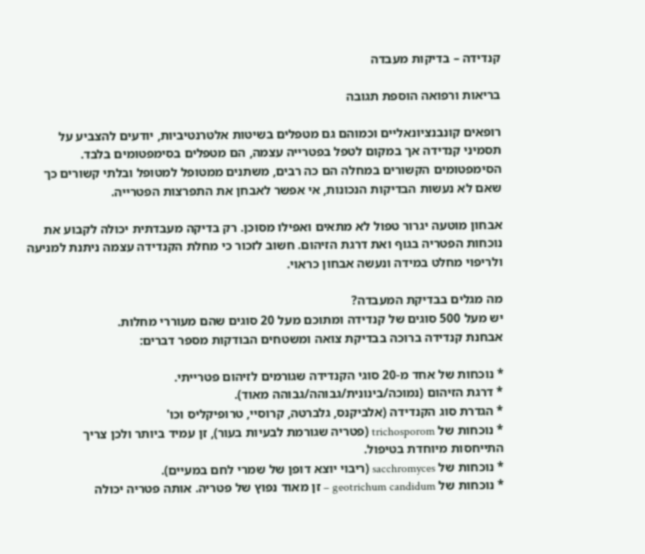קנדידה – בדיקות מעבדה

בריאות ורפואה הוספת תגובה

רופאים קונבנציונאליים וכמוהם גם מטפלים בשיטות אלטרנטיביות, יודעים להצביע על תסמיני קנדידה אך במקום לטפל בפטרייה עצמה, הם מטפלים בסימפטומים בלבד. הסימפטומים הקשורים במחלה הם כה רבים, משתנים ממטופל למטופל ובלתי קשורים כך שאם לא נעשות הבדיקות הנכונות, אי אפשר לאבחן את התפרצות הפטרייה.

אבחון מוטעה יגרור טפול לא מתאים ואפילו מסוכן. רק בדיקה מעבדתית יכולה לקבוע את נוכחות הפטריה בגוף ואת דרגת הזיהום. חשוב לזכור כי מחלת הקנדידה עצמה ניתנת למניעה ולריפוי מחלט במידה ונעשה אבחון כראוי.

מה מגלים בבדיקת המעבדה?
יש מעל 500 סוגים של קנדידה ומתוכם מעל 20 סוגים שהם מעוררי מחלות.
אבחנת קנדידה ברוכה בבדיקת צואה ומשטחים הבודקות מספר דברים:

* נוכחות של אחד מ-20 סוגי הקנדידה שגורמים לזיהום פטרייתי.
* דרגת הזיהום (נמוכה/בינונית/גבוהה/גבוהה מאוד).
* הגדרת סוג הקנדידה (אלביקנס, גלברטה, קרוסיי, טרופיקליס וכו'
* נוכחות של trichosporom (פטריה שגורמת לבעיות בעור), זן עמיד ביותר ולכן צריך התייחסות מיוחדת בטיפול.
* נוכחות של sacchromyces (ריבוי יוצא דופן של שמרי לחם במעיים).
* נוכחות של geotrichum candidum – זן מאוד נפוץ של פטריה. אותה פטריה יכולה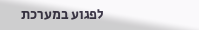לפגוע במערכת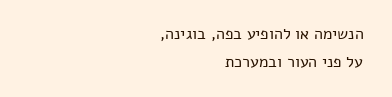הנשימה או להופיע בפה, בוגינה, על פני העור ובמערכת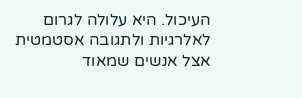העיכול. היא עלולה לגרום לאלרגיות ולתגובה אסטמטית אצל אנשים שמאוד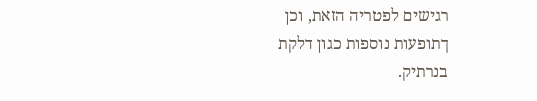רגישים לפטריה הזאת, וכן ךתופעות נוספות כגון דלקת בנרתיק.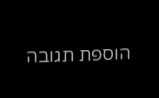הוספת תגובה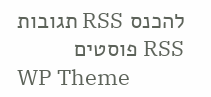להכנס RSS תגובות RSS פוסטים
WP Theme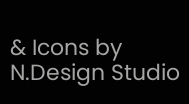& Icons by N.Design Studio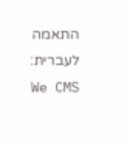התאמה לעברית: We CMS